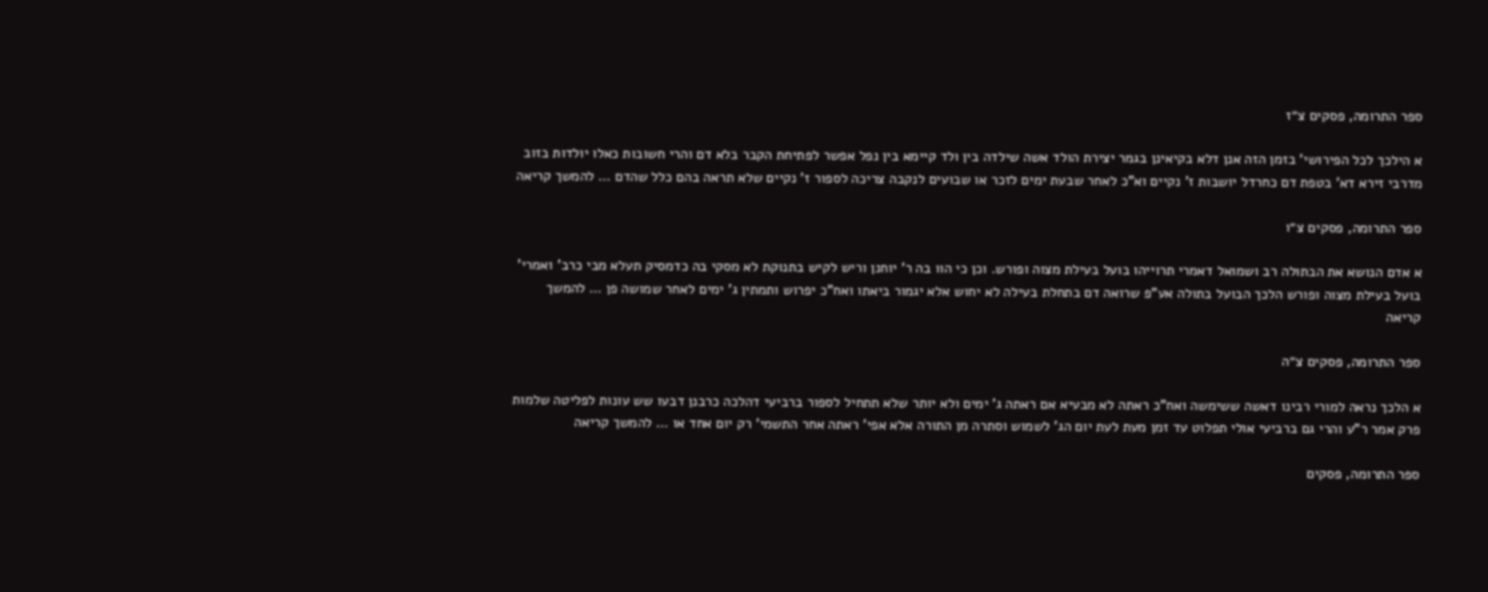ספר התרומה, פסקים צ״ז

א הילכך לכל הפירושי' בזמן הזה אנן דלא בקיאינן בגמר יצירת הולד אשה שילדה בין ולד קיימא בין נפל אפשר לפתיחת הקבר בלא דם והרי חשובות כאלו יולדות בזוב מדרבי זירא דא' בטפת דם כחרדל יושבות ז' נקיים וא"כ לאחר שבעת ימים לזכר או שבועים לנקבה צריכה לספור ז' נקיים שלא תראה בהם כלל שהדם … להמשך קריאה

ספר התרומה, פסקים צ״ו

א אדם הנושא את הבתולה רב ושמואל דאמרי תרוייהו בועל בעילת מצוה ופורש. וכן כי הוו בה ר' יוחנן וריש לקיש בתנוקת לא מסקי בה כדמסיק תעלא מבי כרב' ואמרי' בועל בעילת מצוה ופורש הלכך הבועל בתולה אע"פ שרואה דם בתחלת בעילה לא יחוש אלא יגמור ביאתו ואח"כ יפרוש ותמתין ג' ימים לאחר שמושה פן … להמשך קריאה

ספר התרומה, פסקים צ״ה

א הלכך נראה למורי רבינו דאשה ששימשה ואח"כ ראתה לא מבעיא אם ראתה ג' ימים ולא יותר שלא תתחיל לספור ברביעי דהלכה כרבנן דבעו שש עונות לפליטה שלמות פרק אמר ר"ע והרי גם ברביעי אולי תפלוט עד זמן מעת לעת יום הג' לשמוש וסתרה מן התורה אלא אפי' ראתה אחר התשמי' רק יום אחד או … להמשך קריאה

ספר התרומה, פסקים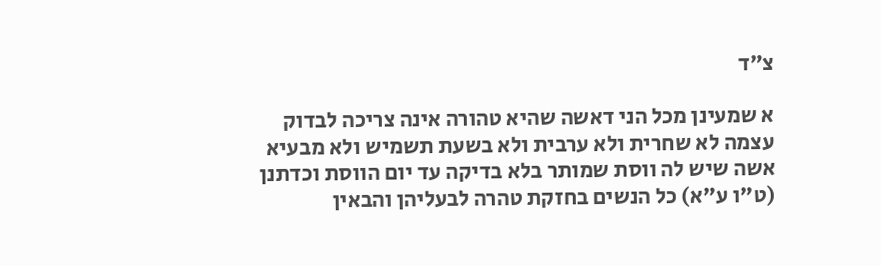צ״ד

א שמעינן מכל הני דאשה שהיא טהורה אינה צריכה לבדוק עצמה לא שחרית ולא ערבית ולא בשעת תשמיש ולא מבעיא אשה שיש לה ווסת שמותר בלא בדיקה עד יום הווסת וכדתנן (ט"ו ע"א) כל הנשים בחזקת טהרה לבעליהן והבאין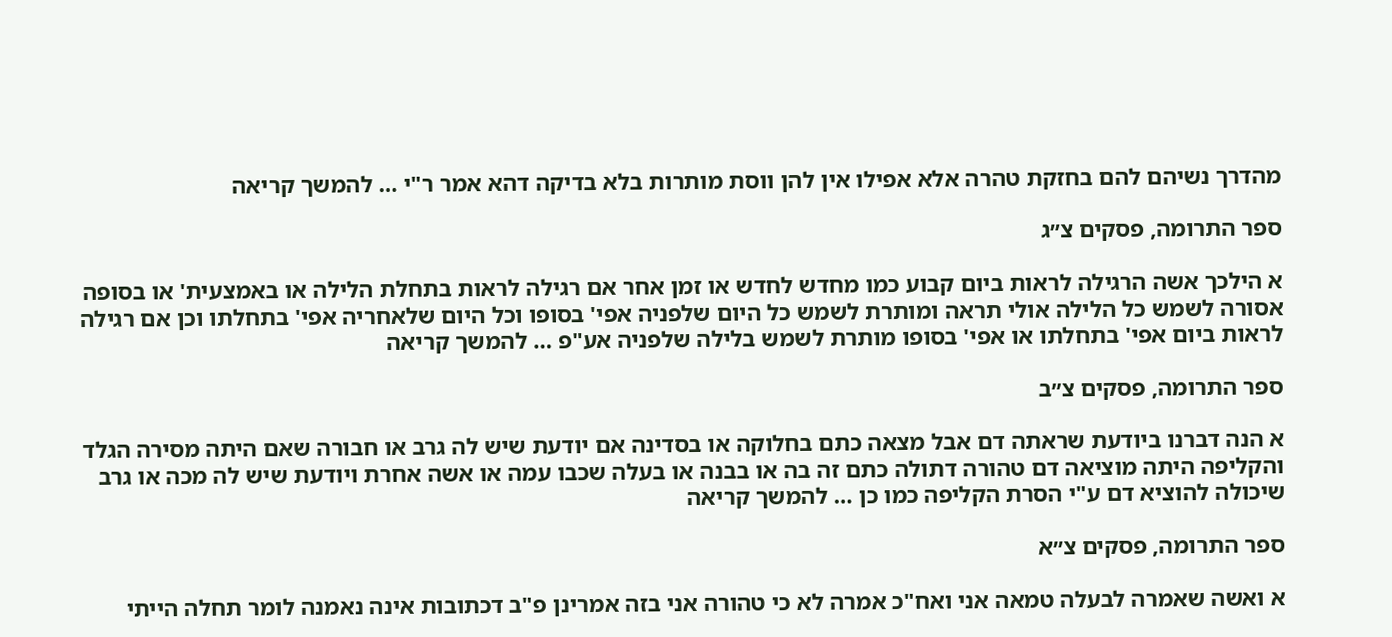מהדרך נשיהם להם בחזקת טהרה אלא אפילו אין להן ווסת מותרות בלא בדיקה דהא אמר ר"י … להמשך קריאה

ספר התרומה, פסקים צ״ג

א הילכך אשה הרגילה לראות ביום קבוע כמו מחדש לחדש או זמן אחר אם רגילה לראות בתחלת הלילה או באמצעית' או בסופה אסורה לשמש כל הלילה אולי תראה ומותרת לשמש כל היום שלפניה אפי' בסופו וכל היום שלאחריה אפי' בתחלתו וכן אם רגילה לראות ביום אפי' בתחלתו או אפי' בסופו מותרת לשמש בלילה שלפניה אע"פ … להמשך קריאה

ספר התרומה, פסקים צ״ב

א הנה דברנו ביודעת שראתה דם אבל מצאה כתם בחלוקה או בסדינה אם יודעת שיש לה גרב או חבורה שאם היתה מסירה הגלד והקליפה היתה מוציאה דם טהורה דתולה כתם זה בה או בבנה או בעלה שכבו עמה או אשה אחרת ויודעת שיש לה מכה או גרב שיכולה להוציא דם ע"י הסרת הקליפה כמו כן … להמשך קריאה

ספר התרומה, פסקים צ״א

א ואשה שאמרה לבעלה טמאה אני ואח"כ אמרה לא כי טהורה אני בזה אמרינן פ"ב דכתובות אינה נאמנה לומר תחלה הייתי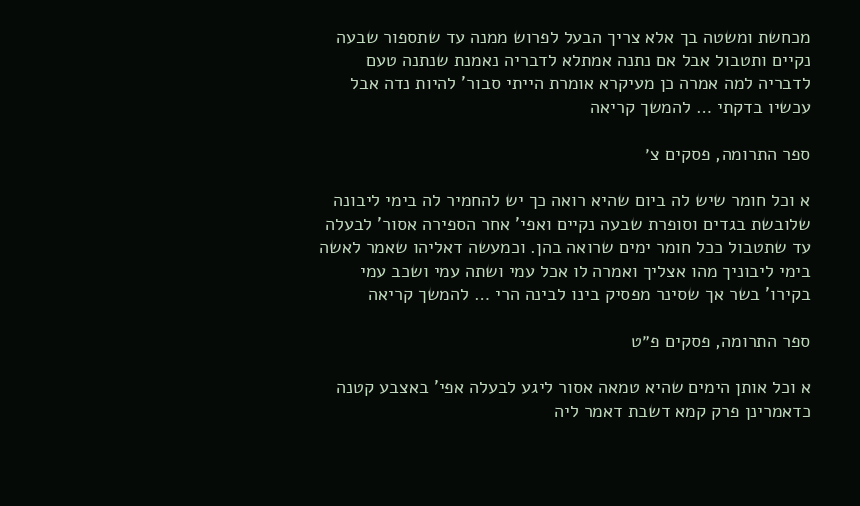מכחשת ומשטה בך אלא צריך הבעל לפרוש ממנה עד שתספור שבעה נקיים ותטבול אבל אם נתנה אמתלא לדבריה נאמנת שנתנה טעם לדבריה למה אמרה כן מעיקרא אומרת הייתי סבור' להיות נדה אבל עכשיו בדקתי … להמשך קריאה

ספר התרומה, פסקים צ׳

א וכל חומר שיש לה ביום שהיא רואה כך יש להחמיר לה בימי ליבונה שלובשת בגדים וסופרת שבעה נקיים ואפי' אחר הספירה אסור' לבעלה עד שתטבול ככל חומר ימים שרואה בהן. וכמעשה דאליהו שאמר לאשה בימי ליבוניך מהו אצליך ואמרה לו אכל עמי ושתה עמי ושכב עמי בקירו' בשר אך שסינר מפסיק בינו לבינה הרי … להמשך קריאה

ספר התרומה, פסקים פ״ט

א וכל אותן הימים שהיא טמאה אסור ליגע לבעלה אפי' באצבע קטנה כדאמרינן פרק קמא דשבת דאמר ליה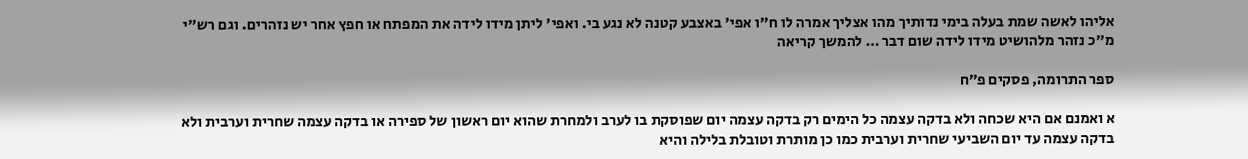אליהו לאשה שמת בעלה בימי נדותיך מהו אצליך אמרה לו ח"ו אפי' באצבע קטנה לא נגע בי. ואפי' ליתן מידו לידה את המפתח או חפץ אחר יש נזהרים. וגם רש"י מ"כ נזהר מלהושיט מידו לידה שום דבר … להמשך קריאה

ספר התרומה, פסקים פ״ח

א ואמנם אם היא שכחה ולא בדקה עצמה כל הימים רק בדקה עצמה יום שפוסקת בו לערב ולמחרת שהוא יום ראשון של ספירה או בדקה עצמה שחרית וערבית ולא בדקה עצמה עד יום השביעי שחרית וערבית כמו כן מותרת וטובלת בלילה והיא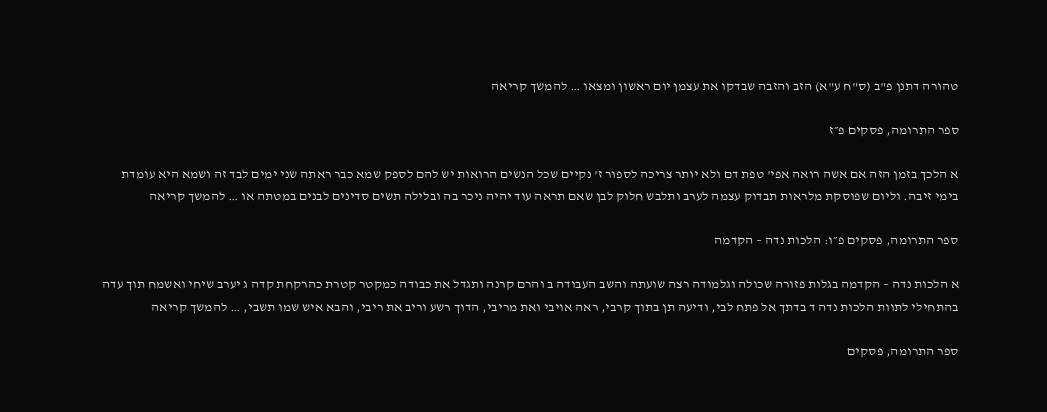טהורה דתנן פ"ב (ס"ח ע"א) הזב והזבה שבדקו את עצמן יום ראשון ומצאו … להמשך קריאה

ספר התרומה, פסקים פ״ז

א הלכך בזמן הזה אם אשה רואה אפי' טפת דם ולא יותר צריכה לספור ז' נקיים שכל הנשים הרואות יש להם לספק שמא כבר ראתה שני ימים לבד זה ושמא היא עומדת בימי זיבה. וליום שפוסקת מלראות תבדוק עצמה לערב ותלבש חלוק לבן שאם תראה עוד יהיה ניכר בה ובלילה תשים סדינים לבנים במטתה או … להמשך קריאה

ספר התרומה, פסקים פ״ו: הלכות נדה – הקדמה

א הלכות נדה – הקדמה בגלות פזורה שכולה וגלמודה רצה שועתה והשב העבודה ב והרם קרנה ותגדל את כבודה כמקטר קטרת כהרקחת קדה ג יערב שיחי ואשמח תוך עדה בהתחילי לתוות הלכות נדה ד בדתך אל פתח לבי, ודיעה תן בתוך קרבי, ראה אויבי ואת מריבי, הדוך רשע וריב את ריבי, והבא איש שמו תשבי, … להמשך קריאה

ספר התרומה, פסקים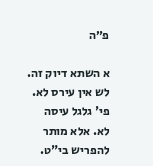פ״ה

א השתא דיוק זה. לש אין עירס לא. פי' גלגל עיסה לא. אלא מותר להפריש בי"ט.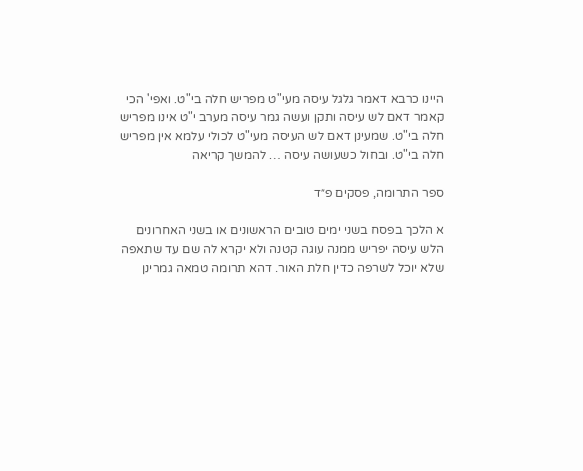היינו כרבא דאמר גלגל עיסה מעי"ט מפריש חלה בי"ט. ואפי' הכי קאמר דאם לש עיסה ותקן ועשה גמר עיסה מערב י"ט אינו מפריש חלה בי"ט. שמעינן דאם לש העיסה מעי"ט לכולי עלמא אין מפריש חלה בי"ט. ובחול כשעושה עיסה … להמשך קריאה

ספר התרומה, פסקים פ״ד

א הלכך בפסח בשני ימים טובים הראשונים או בשני האחרונים הלש עיסה יפריש ממנה עוגה קטנה ולא יקרא לה שם עד שתאפה שלא יוכל לשרפה כדין חלת האור. דהא תרומה טמאה גמרינן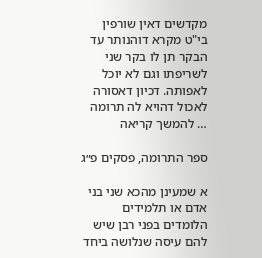מקדשים דאין שורפין בי"ט מקרא דוהנותר עד הבקר תן לו בקר שני לשריפתו וגם לא יוכל לאפותה. דכיון דאסורה לאכול דהויא לה תרומה … להמשך קריאה

ספר התרומה, פסקים פ״ג

א שמעינן מהכא שני בני אדם או תלמידים הלומדים בפני רבן שיש להם עיסה שנלושה ביחד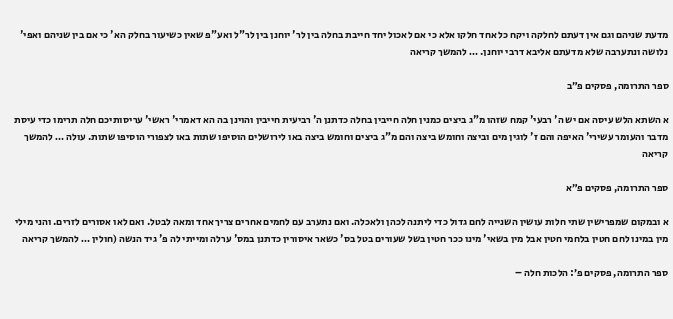מדעת שניהם וגם אין דעתם לחלקה ויקח כל אחד חלקו אלא כי אם לאכול יחד חייבת בחלה בין לר' יוחנן בין לר"ל ואע"פ שאין כשיעור בחלק הא' כי אם בין שניהם ואפי' נלושה ונתערבה שלא מדעתם אליבא דרבי יוחנן. … להמשך קריאה

ספר התרומה, פסקים פ״ב

א השתא הלש עיסה אם יש ה' רבעי' קמח שזהו מ"ג ביצים כמנין חלה חייבין בחלה כדתנן ה' רביעית חייבין והוינן בה הא דאמרי' ראשי' עריסותיכם חלה תרימו כדי עיסת מדבר והעומר עשירי' האיפה והם ז' לוגין מים וביצה וחומש ביצה והם מ"ג ביצים וחומש ביצה באו לירושלים הוסיפו שתות באו לצפורי הוסיפו שתות. עולה … להמשך קריאה

ספר התרומה, פסקים פ״א

א ובמקום שמפרישין שתי חלות עושין השנייה לחם גדול כדי ליתנה לכהן ולאכלה. ואם נתערב עם לחמים אחרים צריך אחד ומאה לבטל. ואם לאו אסורים לזרים. והני מילי מין במינו לחם חטין בלחמי חטין אבל מין בשאי' מינו ככר חטין בשל שעורים בטל בס' כשאר איסורין כדתנן במס' ערלה ומייתי לה פ' גיד הנשה (חולין … להמשך קריאה

ספר התרומה, פסקים פ׳: הלכות חלה –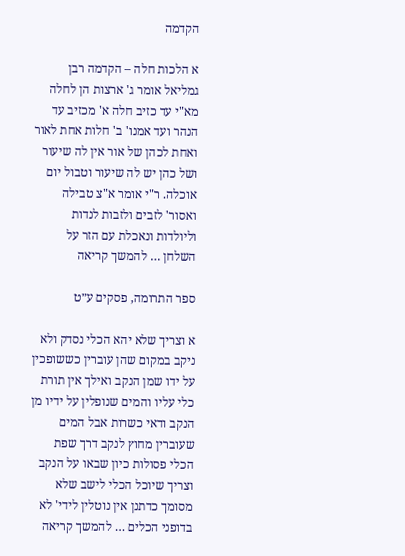הקדמה

א הלכות חלה – הקדמה רבן גמליאל אומר ג' ארצות הן לחלה מא"י עד כזיב חלה א' מכזיב עד הנהר ועד אמנו' ב' חלות אחת לאור ואחת לכהן של אור אין לה שיעור ושל כהן יש לה שיעור וטבול יום אוכלה. ר"י אומר א"צ טבילה ואסור' לזבים ולזבות לנדות וליולדות ונאכלת עם הזר על השלחן … להמשך קריאה

ספר התרומה, פסקים ע״ט

א וצריך שלא יהא הכלי נסדק ולא ניקב במקום שהן עוברין כששופכין על ידו שמן הנקב ואילך אין תורת כלי עליו והמים שנופלין על ידיו מן הנקב ודאי כשרות אבל המים שעוברין מחוץ לנקב דרך שפת הכלי פסולות כיון שבאו על הנקב וצריך שיוכל הכלי לישב שלא מסומך כדתנן אין נוטלין לידי' לא בדופני הכלים … להמשך קריאה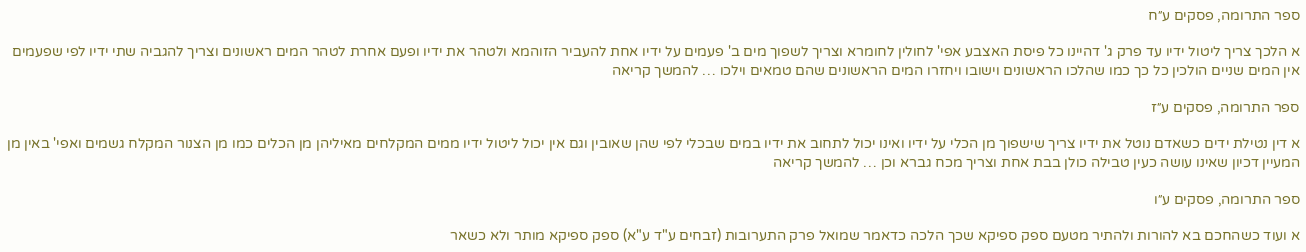ספר התרומה, פסקים ע״ח

א הלכך צריך ליטול ידיו עד פרק ג' דהיינו כל פיסת האצבע אפי' לחולין לחומרא וצריך לשפוך מים ב' פעמים על ידיו אחת להעביר הזוהמא ולטהר את ידיו ופעם אחרת לטהר המים ראשונים וצריך להגביה שתי ידיו לפי שפעמים אין המים שניים הולכין כל כך כמו שהלכו הראשונים וישובו ויחזרו המים הראשונים שהם טמאים וילכו … להמשך קריאה

ספר התרומה, פסקים ע״ז

א דין נטילת ידים כשאדם נוטל את ידיו צריך שישפוך מן הכלי על ידיו ואינו יכול לתחוב את ידיו במים שבכלי לפי שהן שאובין וגם אין יכול ליטול ידיו ממים המקלחים מאיליהן מן הכלים כמו מן הצנור המקלח גשמים ואפי' באין מן המעיין דכיון שאינו עושה כעין טבילה כולן בבת אחת וצריך מכח גברא וכן … להמשך קריאה

ספר התרומה, פסקים ע״ו

א ועוד כשהחכם בא להורות ולהתיר מטעם ספק ספיקא שכך הלכה כדאמר שמואל פרק התערובות (זבחים ע"ד ע"א) ספק ספיקא מותר ולא כשאר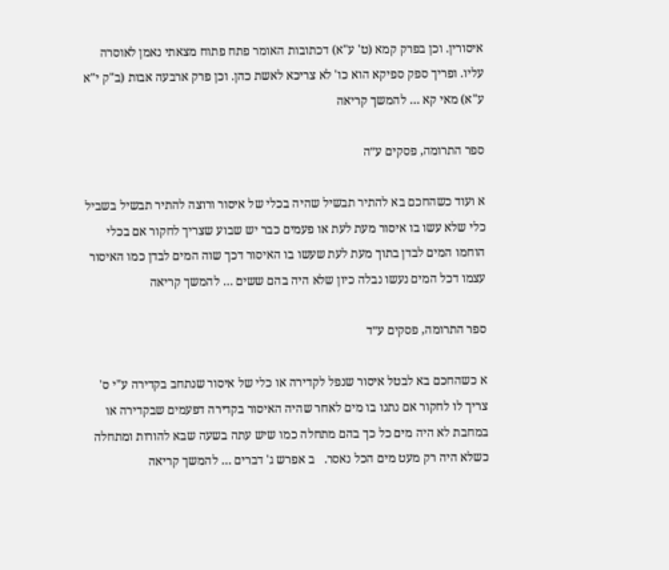איסורין. וכן בפרק קמא (ט' ע"א) דכתובות האומר פתח פתוח מצאתי נאמן לאוסרה עליו. ופריך ספק ספיקא הוא כו' לא צריכא לאשת כהן. וכן פרק ארבעה אבות (ב"ק י"א ע"א) מאי קא … להמשך קריאה

ספר התרומה, פסקים ע״ה

א ועוד כשהחכם בא להתיר תבשיל שהיה בכלי של איסור ורוצה להתיר תבשיל בשביל כלי שלא עשו בו איסור מעת לעת או פעמים כבר יש שבוע שצריך לחקור אם בכלי הוחמו המים לבדן בתוך מעת לעת שעשו בו האיסור דכך שוה המים לבדן כמו האיסור עצמו דכל המים נעשו נבלה כיון שלא היה בהם ששים … להמשך קריאה

ספר התרומה, פסקים ע״ד

א כשהחכם בא לבטל איסור שנפל לקדירה או כלי של איסור שנתחב בקדירה ע"י ס' צריך לו לחקור אם נתנו בו מים לאחר שהיה האיסור בקדירה דפעמים שבקדירה או במחבת לא היה מים כל כך בהם מתחלה כמו שיש עתה בשעה שבא להורות ומתחלה כשלא היה רק מעט מים הכל נאסר.   ב אפרש ג' דברים … להמשך קריאה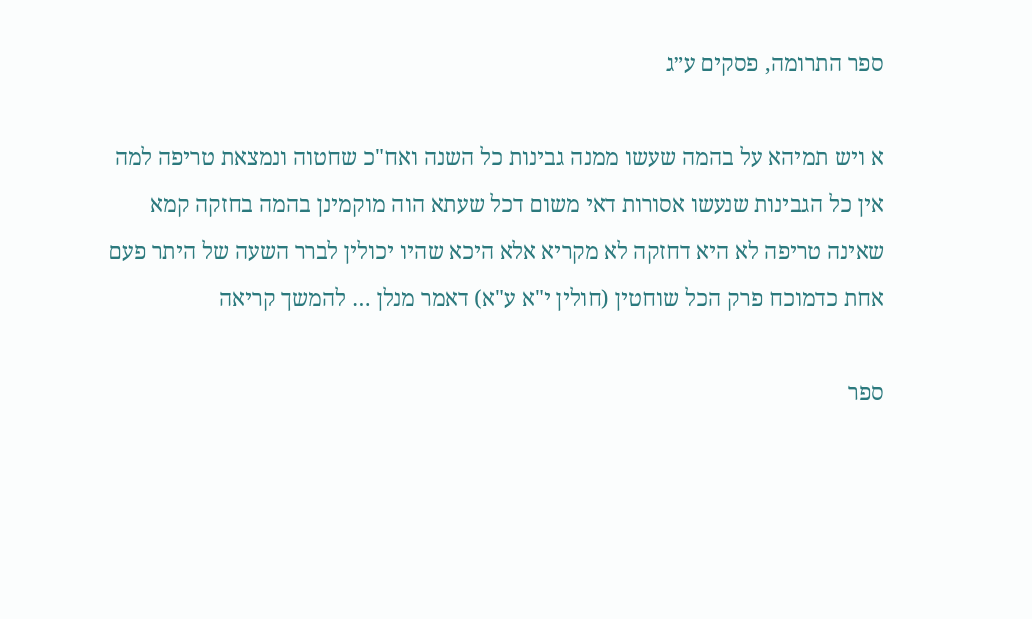ספר התרומה, פסקים ע״ג

א ויש תמיהא על בהמה שעשו ממנה גבינות כל השנה ואח"כ שחטוה ונמצאת טריפה למה אין כל הגבינות שנעשו אסורות דאי משום דכל שעתא הוה מוקמינן בהמה בחזקה קמא שאינה טריפה לא היא דחזקה לא מקריא אלא היכא שהיו יכולין לברר השעה של היתר פעם אחת כדמוכח פרק הכל שוחטין (חולין י"א ע"א) דאמר מנלן … להמשך קריאה

ספר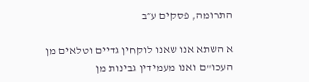התרומה, פסקים ע״ב

א השתא אנו שאנו לוקחין גדיים וטלאים מן העכו"ם ואנו מעמידין גבינות מן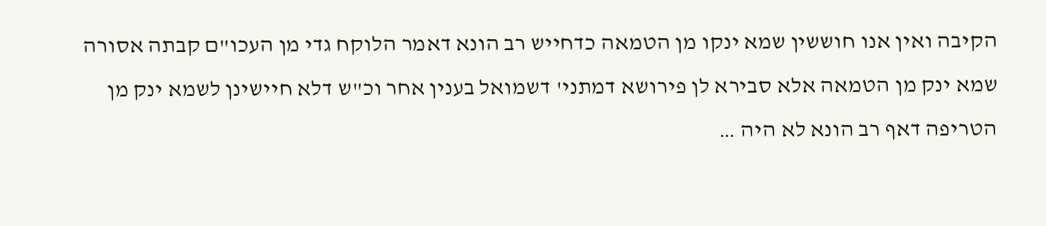הקיבה ואין אנו חוששין שמא ינקו מן הטמאה כדחייש רב הונא דאמר הלוקח גדי מן העכו"ם קבתה אסורה שמא ינק מן הטמאה אלא סבירא לן פירושא דמתני' דשמואל בענין אחר וכ"ש דלא חיישינן לשמא ינק מן הטריפה דאף רב הונא לא היה …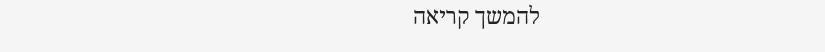להמשך קריאה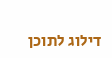דילוג לתוכן